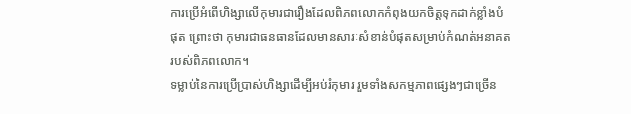ការប្រើអំពើហិង្សាលើកុមារជារឿងដែលពិភពលោកកំពុងយកចិត្តទុកដាក់ខ្លាំងបំផុត ព្រោះថា កុមារជាធនធានដែលមានសារៈសំខាន់បំផុតសម្រាប់កំណត់អនាគតរបស់ពិភពលោក។
ទម្លាប់នៃការប្រើប្រាស់ហិង្សាដើម្បីអប់រំកុមារ រួមទាំងសកម្មភាពផ្សេងៗជាច្រើន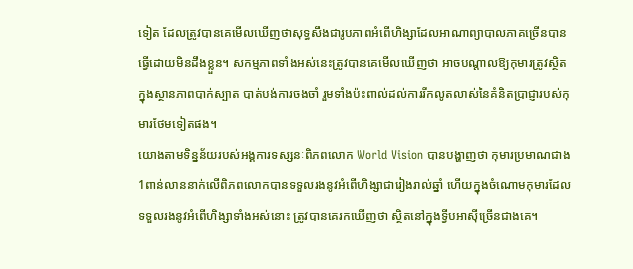ទៀត ដែលត្រូវបានគេមើលឃើញថាសុទ្ធសឹងជារូបភាពអំពើហិង្សាដែលអាណាព្យាបាលភាគច្រើនបានធ្វើដោយមិនដឹងខ្លួន។ សកម្មភាពទាំងអស់នេះត្រូវបានគេមើលឃើញថា អាចបណ្តាលឱ្យកុមារត្រូវស្ថិតក្នុងស្ថានភាពបាក់ស្បាត បាត់បង់ការចងចាំ រួមទាំងប៉ះពាល់ដល់ការរីកលូតលាស់នៃគំនិតប្រាជ្ញារបស់កុមារថែមទៀតផង។
យោងតាមទិន្នន័យរបស់អង្គការទស្សនៈពិភពលោក World Vision បានបង្ហាញថា កុមារប្រមាណជាង 1ពាន់លាននាក់លើពិភពលោកបានទទួលរងនូវអំពើហិង្សាជារៀងរាល់ឆ្នាំ ហើយក្នុងចំណោមកុមារដែលទទួលរងនូវអំពើហិង្សាទាំងអស់នោះ ត្រូវបានគេរកឃើញថា ស្ថិតនៅក្នុងទ្វីបអាស៊ីច្រើនជាងគេ។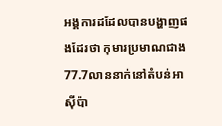អង្គការដដែលបានបង្ហាញផងដែរថា កុមារប្រមាណជាង 77.7លាននាក់នៅតំបន់អាស៊ីប៉ា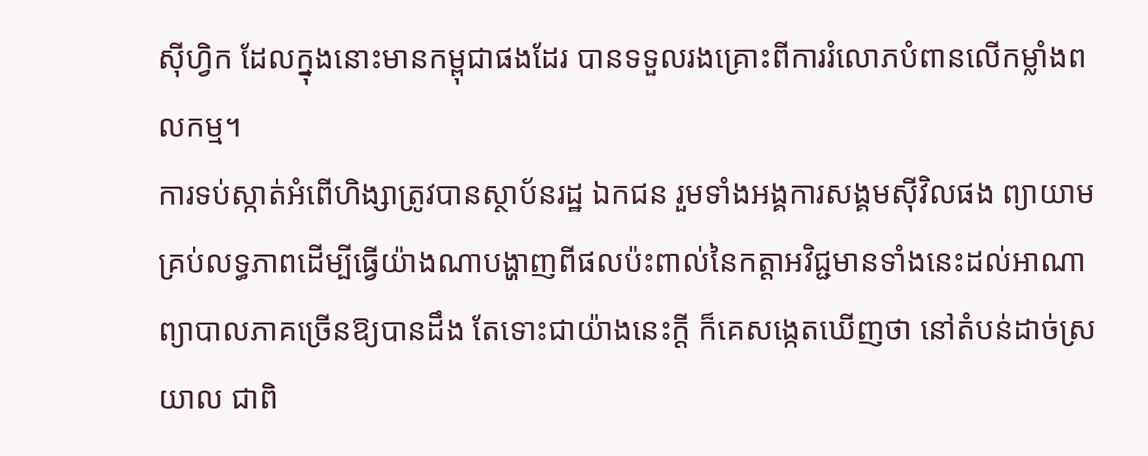ស៊ីហ្វិក ដែលក្នុងនោះមានកម្ពុជាផងដែរ បានទទួលរងគ្រោះពីការរំលោភបំពានលើកម្លាំងពលកម្ម។
ការទប់ស្កាត់អំពើហិង្សាត្រូវបានស្ថាប័នរដ្ឋ ឯកជន រួមទាំងអង្គការសង្គមស៊ីវិលផង ព្យាយាមគ្រប់លទ្ធភាពដើម្បីធ្វើយ៉ាងណាបង្ហាញពីផលប៉ះពាល់នៃកត្តាអវិជ្ជមានទាំងនេះដល់អាណាព្យាបាលភាគច្រើនឱ្យបានដឹង តែទោះជាយ៉ាងនេះក្តី ក៏គេសង្កេតឃើញថា នៅតំបន់ដាច់ស្រយាល ជាពិ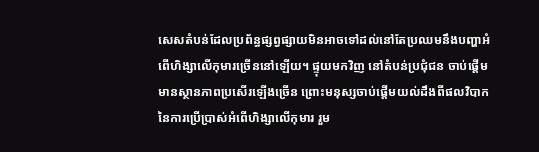សេសតំបន់ដែលប្រព័ន្ធផ្សព្វផ្សាយមិនអាចទៅដល់នៅតែប្រឈមនឹងបញ្ហាអំពើហិង្សាលើកុមារច្រើននៅឡើយ។ ផ្ទុយមកវិញ នៅតំបន់ប្រជុំជន ចាប់ផ្តើមមានស្ថានភាពប្រសើរឡើងច្រើន ព្រោះមនុស្សចាប់ផ្តើមយល់ដឹងពីផលវិបាកនៃការប្រើប្រាស់អំពើហិង្សាលើកុមារ រួម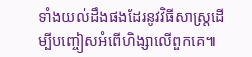ទាំងយល់ដឹងផងដែរនូវវិធីសាស្ត្រដើម្បីបញ្ចៀសអំពើហិង្សាលើពួកគេ៕